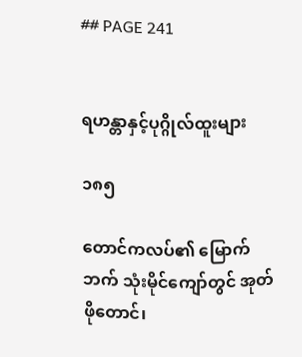## PAGE 241


ရဟန္တာနှင့်ပုဂ္ဂိုလ်ထူးများ

၁၈၅

တောင်ကလပ်၏ မြောက်ဘက် သုံးမိုင်ကျော်တွင် အုတ်ဖိုတောင်၊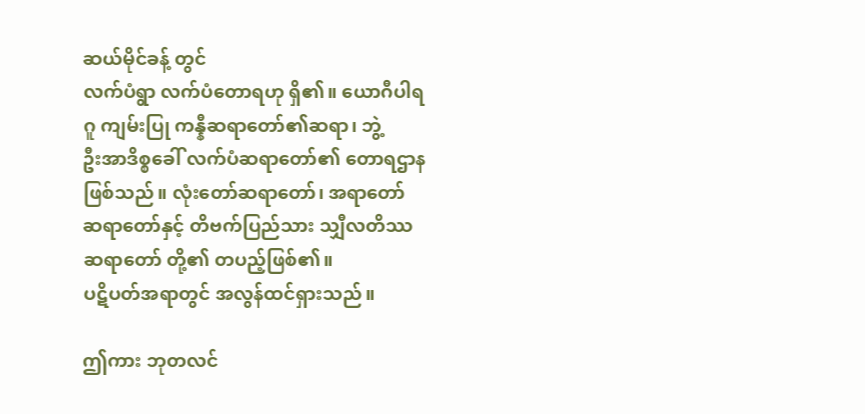ဆယ်မိုင်ခန့် တွင်
လက်ပံရွာ လက်ပံတောရဟု ရှိ၏။ ယောဂီပါရဂူ ကျမ်းပြု ကန္နီဆရာတော်၏ဆရာ၊ ဘွဲ့
ဦးအာဒိစ္စခေါ် လက်ပံဆရာတော်၏ တောရဌာနဖြစ်သည်။ လုံးတော်ဆရာတော်၊ အရာတော်
ဆရာတော်နှင့် တိဗက်ပြည်သား သျှီလတိဿ ဆရာတော် တို့၏ တပည့်ဖြစ်၏။
ပဋိပတ်အရာတွင် အလွန်ထင်ရှားသည်။

ဤကား ဘုတလင်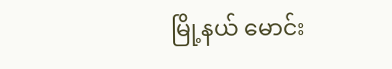မြို့နယ် မောင်း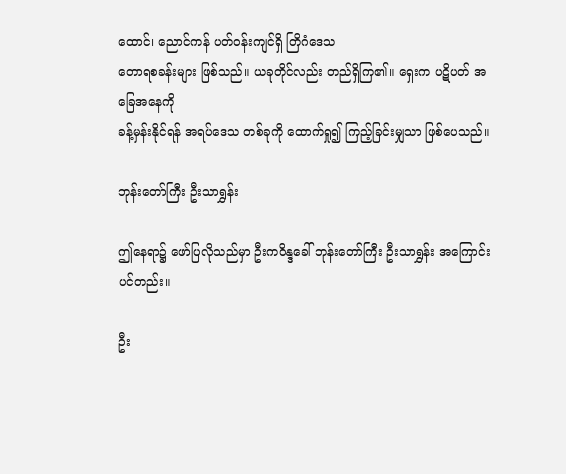ထောင်၊ ညောင်ကန် ပတ်ဝန်းကျင်ရှိ တြိဂံဒေသ
တောရစခန်းများ ဖြစ်သည်။ ယခုတိုင်လည်း တည်ရှိကြ၏။ ရှေးက ပဋိပတ် အခြေအနေကို
ခန့်မှန်းနိုင်ရန် အရပ်ဒေသ တစ်ခုကို ထောက်ရှု၍ ကြည့်ခြင်းမျှသာ ဖြစ်ပေသည်။

ဘုန်းတော်ကြီး ဦးသာရွှန်း

ဤနေရာ၌ ဖော်ပြလိုသည်မှာ ဦးကဝိန္ဒခေါ် ဘုန်းတော်ကြီး ဦးသာရွှန်း အကြောင်း
ပင်တည်း။

ဦး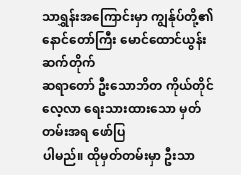သာရွှန်းအကြောင်းမှာ ကျွန်ုပ်တို့၏ နောင်တော်ကြီး မောင်ထောင်ယွန်း ဆက်တိုက်
ဆရာတော် ဦးသောဘိတ ကိုယ်တိုင် လေ့လာ ရေးသားထားသော မှတ်တမ်းအရ ဖော်ပြ
ပါမည်။ ထိုမှတ်တမ်းမှာ ဦးသာ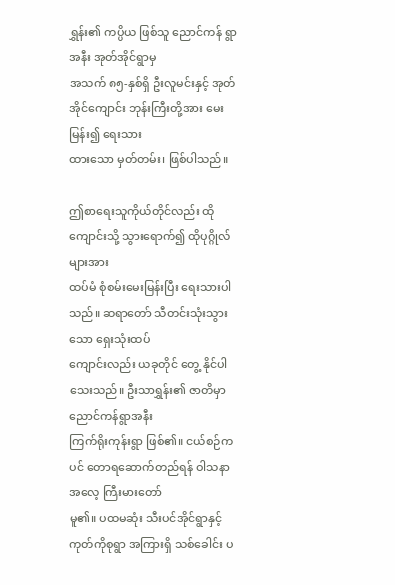ရွှန်း၏ ကပ္ပိယ ဖြစ်သူ ညောင်ကန် ရွာအနီး အုတ်အိုင်ရွာမှ
အသက် ၈၅-နှစ်ရှိ ဦးလူမင်းနှင့် အုတ်အိုင်ကျောင်း ဘုန်းကြီးတို့အား မေးမြန်း၍ ရေးသား
ထားသော မှတ်တမ်း၊ ဖြစ်ပါသည်။

ဤစာရေးသူကိုယ်တိုင်လည်း ထိုကျောင်းသို့ သွားရောက်၍ ထိုပုဂ္ဂိုလ်များအား
ထပ်မံ စုံစမ်းမေးမြန်းပြီး ရေးသားပါသည်။ ဆရာတော် သီတင်းသုံးသွားသော ရှေးသုံးထပ်
ကျောင်းလည်း ယခုတိုင် တွေ့ နိုင်ပါသေးသည်။ ဦးသာရွှန်း၏ ဇာတိမှာ ညောင်ကန်ရွာအနီး
ကြက်ရိုးကုန်းရွာ ဖြစ်၏။ ငယ်စဉ်ကပင် တောရဆောက်တည်ရန် ဝါသနာအလေ့ ကြီးမားတော်
မူ၏။ ပထမဆုံး သီးပင်အိုင်ရွာနှင့် ကုတ်ကိုစုရွာ အကြားရှိ သစ်ခေါင်း ပ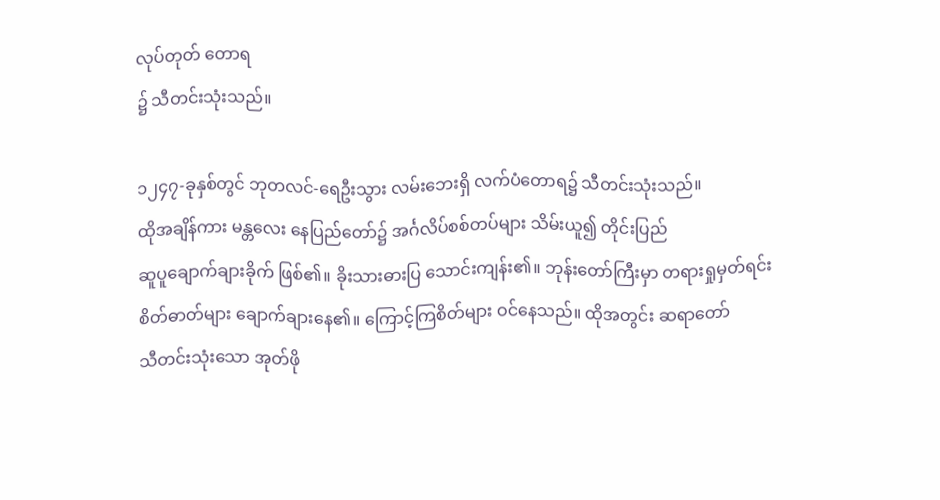လုပ်တုတ် တောရ
၌ သီတင်းသုံးသည်။

၁၂၄၇-ခုနှစ်တွင် ဘုတလင်-ရေဦးသွား လမ်းဘေးရှိ လက်ပံတောရ၌ သီတင်းသုံးသည်။
ထိုအချိန်ကား မန္တလေး နေပြည်တော်၌ အင်္ဂလိပ်စစ်တပ်များ သိမ်းယူ၍ တိုင်းပြည်
ဆူပူချောက်ချားခိုက် ဖြစ်၏။ ခိုးသားဓားပြ သောင်းကျန်း၏။ ဘုန်းတော်ကြီးမှာ တရားရှုမှတ်ရင်း
စိတ်ဓာတ်များ ချောက်ချားနေ၏။ ကြောင့်ကြစိတ်များ ဝင်နေသည်။ ထိုအတွင်း ဆရာတော်
သီတင်းသုံးသော အုတ်ဖို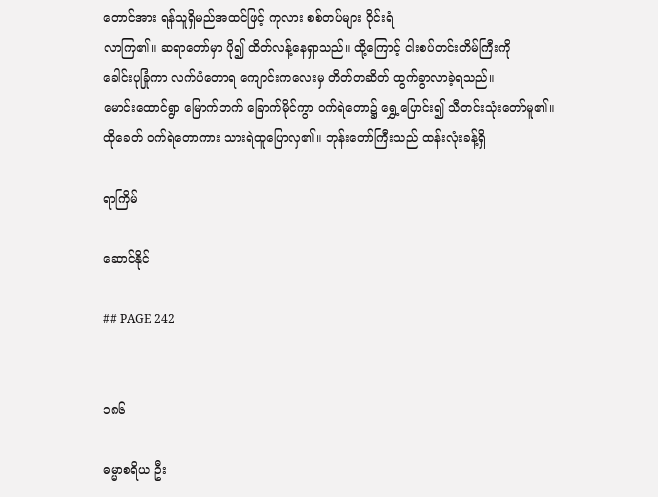တောင်အား ရန်သူရှိမည်အထင်ဖြင့် ကုလား စစ်တပ်များ ဝိုင်းရံ
လာကြ၏။ ဆရာတော်မှာ ပို၍ ထိတ်လန့်နေရှာသည်။ ထို့ကြောင့် ငါးစပ်တင်းတိမ်ကြီးကို
ခေါင်းပုခြုံကာ လက်ပံတောရ ကျောင်းကလေးမှ တိတ်တဆိတ် ထွက်ခွာလာခဲ့ရသည်။
မောင်းထောင်ရွာ မြောက်ဘက် ခြောက်မိုင်ကွာ ဝက်ရဲတော၌ ရွှေ့ပြောင်း၍ သီတင်းသုံးတော်မူ၏။
ထိုခေတ် ဝက်ရဲတောကား သားရဲထူပြောလှ၏။ ဘုန်းတော်ကြီးသည် ထန်းလုံးခန့်ရှိ

ရာကြိမ်

ဆောင်နိုင်

## PAGE 242


၁၈၆

ဓမ္မာစရိယ ဦး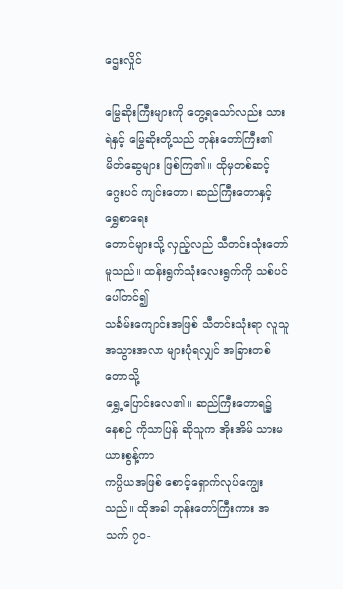ဌေးလှိုင်

မြွေဆိုးကြီးများကို တွေ့ရသော်လည်း သားရဲနှင့် မြွေဆိုးတို့သည် ဘုန်းတော်ကြီး၏
မိတ်ဆွေများ ဖြစ်ကြ၏။ ထိုမှတစ်ဆင့် ဂွေးပင် ကျင်းတော၊ ဆည်ကြီးတောနှင့် ရွှေစာရေး
တောင်များသို့ လှည့်လည် သီတင်းသုံးတော်မူသည်။ ထန်းရွက်သုံးလေးရွက်ကို သစ်ပင်ပေါ်တင်၍
သင်္ခမ်းကျောင်းအဖြစ် သီတင်းသုံးရာ လူသူအသွားအလာ များပုံရလျှင် အခြားတစ်တောသို့
ရွှေ့ပြောင်းလေ၏။ ဆည်ကြီးတောရ၌ နေစဉ် ကိုသာပြန် ဆိုသူက အိုးအိမ် သားမယားစွန့်ကာ
ကပ္ပိယအဖြစ် စောင့်ရှောက်လုပ်ကျွေးသည်။ ထိုအခါ ဘုန်းတော်ကြီးကား အသက် ၇၀-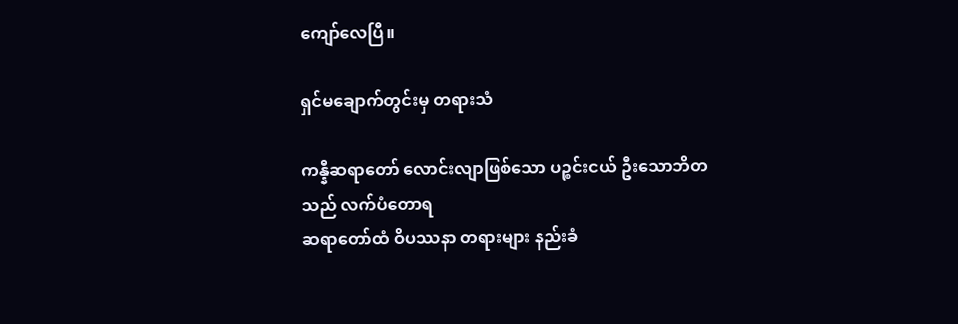ကျော်လေပြီ။

ရှင်မချောက်တွင်းမှ တရားသံ

ကန္နီဆရာတော် လောင်းလျာဖြစ်သော ပဉ္စင်းငယ် ဦးသောဘိတသည် လက်ပံတောရ
ဆရာတော်ထံ ဝိပဿနာ တရားများ နည်းခံ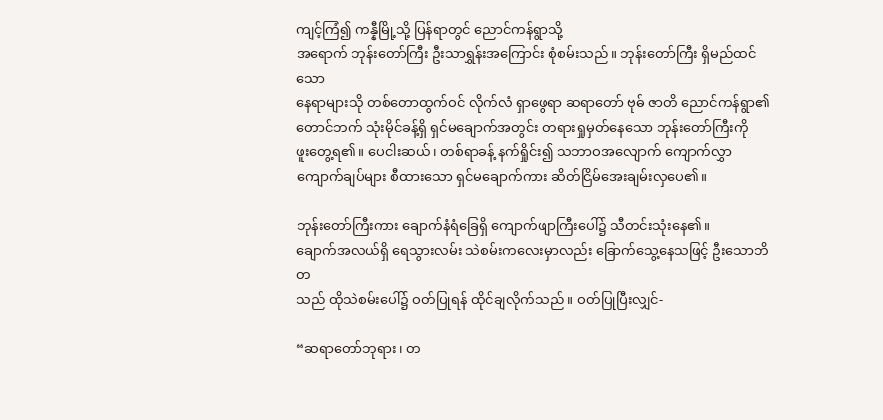ကျင့်ကြံ၍ ကန္နီမြို့သို့ ပြန်ရာတွင် ညောင်ကန်ရွာသို့
အရောက် ဘုန်းတော်ကြီး ဦးသာရွှန်းအကြောင်း စုံစမ်းသည်။ ဘုန်းတော်ကြီး ရှိမည်ထင်သော
နေရာများသို တစ်တောထွက်ဝင် လိုက်လံ ရှာဖွေရာ ဆရာတော် ဗုဓ် ဇာတိ ညောင်ကန်ရွာ၏
တောင်ဘက် သုံးမိုင်ခန့်ရှိ ရှင်မချောက်အတွင်း တရားရှုမှတ်နေသော ဘုန်းတော်ကြီးကို
ဖူးတွေ့ရ၏။ ပေငါးဆယ်၊ တစ်ရာခန့် နက်ရှိုင်း၍ သဘာဝအလျောက် ကျောက်လွှာ
ကျောက်ချပ်များ စီထားသော ရှင်မချောက်ကား ဆိတ်ငြိမ်အေးချမ်းလှပေ၏။

ဘုန်းတော်ကြီးကား ချောက်နံရံခြေရှိ ကျောက်ဖျာကြီးပေါ်၌ သီတင်းသုံးနေ၏။
ချောက်အလယ်ရှိ ရေသွားလမ်း သဲစမ်းကလေးမှာလည်း ခြောက်သွေ့နေသဖြင့် ဦးသောဘိတ
သည် ထိုသဲစမ်းပေါ်၌ ဝတ်ပြုရန် ထိုင်ချလိုက်သည်။ ဝတ်ပြုပြီးလျှင်-

“ဆရာတော်ဘုရား၊ တ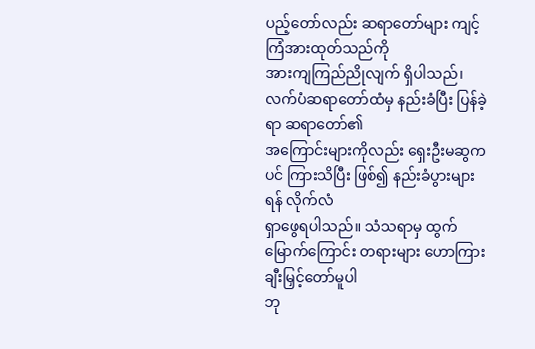ပည့်တော်လည်း ဆရာတော်များ ကျင့်ကြံအားထုတ်သည်ကို
အားကျကြည်ညိုလျက် ရှိပါသည်၊ လက်ပံဆရာတော်ထံမှ နည်းခံပြီး ပြန်ခဲ့ရာ ဆရာတော်၏
အကြောင်းများကိုလည်း ရှေးဦးမဆွကပင် ကြားသိပြီး ဖြစ်၍ နည်းခံပွားများရန် လိုက်လံ
ရှာဖွေရပါသည်။ သံသရာမှ ထွက်မြောက်ကြောင်း တရားများ ဟောကြားချီးမြှင့်တော်မူပါ
ဘု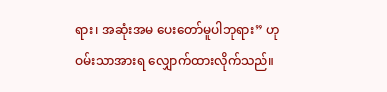ရား၊ အဆုံးအမ ပေးတော်မူပါဘုရား” ဟု ဝမ်းသာအားရ လျှောက်ထားလိုက်သည်။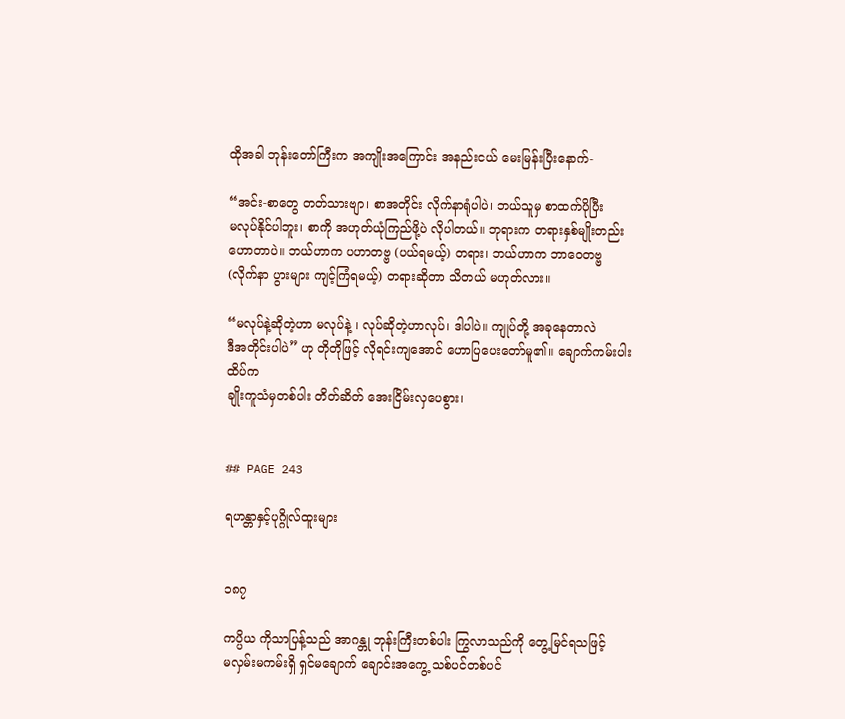ထိုအခါ ဘုန်းတော်ကြီးက အကျိုးအကြောင်း အနည်းငယ် မေးမြန်းပြီးနောက်-

“အင်း-စာတွေ တတ်သားဗျာ၊ စာအတိုင်း လိုက်နာရုံပါပဲ၊ ဘယ်သူမှ စာထက်ပိုပြီး
မလုပ်နိုင်ပါဘူး၊ စာကို အဟုတ်ယုံကြည်ဖို့ပဲ လိုပါတယ်။ ဘုရားက တရားနှစ်မျိုးတည်း
ဟောတာပဲ။ ဘယ်ဟာက ပဟာတဗ္ဗ (ပယ်ရမယ့်) တရား၊ ဘယ်ဟာက ဘာဝေတဗ္ဗ
(လိုက်နာ ပွားများ ကျင့်ကြံရမယ့်) တရားဆိုတာ သိတယ် မဟုတ်လား။

“မလုပ်နဲ့ဆိုတဲ့ဟာ မလုပ်နဲ့ ၊ လုပ်ဆိုတဲ့ဟာလုပ်၊ ဒါပါပဲ။ ကျုပ်တို့ အခုနေတာလဲ
ဒီအတိုင်းပါပဲ” ဟု တိုတိုဖြင့် လိုရင်းကျအောင် ဟောပြပေးတော်မူ၏။ ချောက်ကမ်းပါးထိပ်က
ချိုးကူသံမှတစ်ပါး တိတ်ဆိတ် အေးငြိမ်းလှပေစွား၊


## PAGE 243

ရဟန္တာနှင့်ပုဂ္ဂိုလ်ထူးများ


၁၈၇

ကပ္ပိယ ကိုသာပြန့်သည် အာဂန္တု ဘုန်းကြီးတစ်ပါး ကြွလာသည်ကို တွေ့မြင်ရသဖြင့်
မလှမ်းမကမ်းရှိ ရှင်မချောက် ချောင်းအကွေ့ သစ်ပင်တစ်ပင်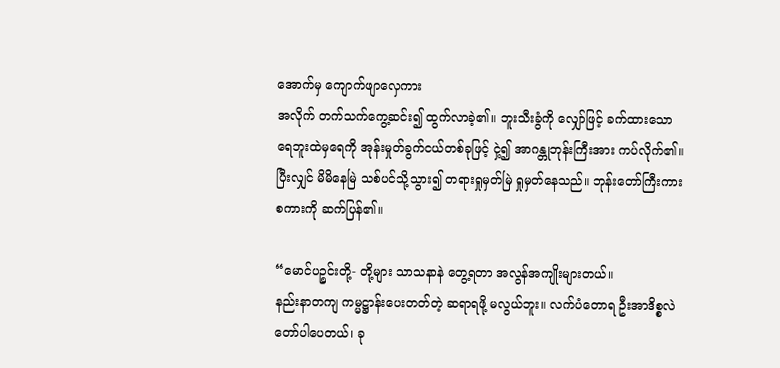အောက်မှ ကျောက်ဖျာလှေကား
အလိုက် တက်သက်ကွေ့ဆင်း၍ ထွက်လာခဲ့၏။ ဘူးသီးခွံကို လျှော်ဖြင့် ခက်ထားသော
ရေဘူးထဲမှရေကို အုန်းမှုတ်ခွက်ငယ်တစ်ခုဖြင့် ငှဲ့၍ အာဂန္တုဘုန်းကြီးအား ကပ်လိုက်၏။
ပြီးလျှင် မိမိနေမြဲ သစ်ပင်သို့သွား၍ တရားရှုမှတ်မြဲ ရှုမှတ်နေသည်။ ဘုန်းတော်ကြီးကား
စကားကို ဆက်ပြန်၏။

“မောင်ပဉ္စင်းတို့- တို့များ သာသနာနဲ တွေ့ရတာ အလွန်အကျိုးများတယ်။
နည်းနာတကျ ကမ္မဋ္ဌာန်းပေးတတ်တဲ့ ဆရာရဖို့ မလွယ်ဘူး။ လက်ပံတောရ ဦးအာဒိစ္စလဲ
တော်ပါပေတယ်၊ ခု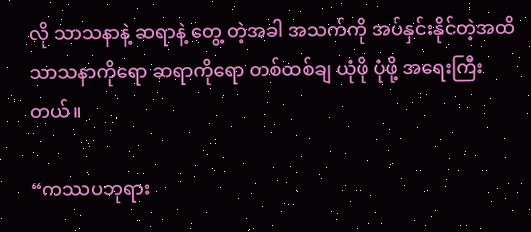လို သာသနာနဲ့ ဆရာနဲ့ တွေ့ တဲ့အခါ အသက်ကို အပ်နှင်းနိုင်တဲ့အထိ
သာသနာကိုရော ဆရာကိုရော တစ်ထစ်ချ ယုံဖို ပုံဖို့ အရေးကြီးတယ်။

“ကဿပဘုရား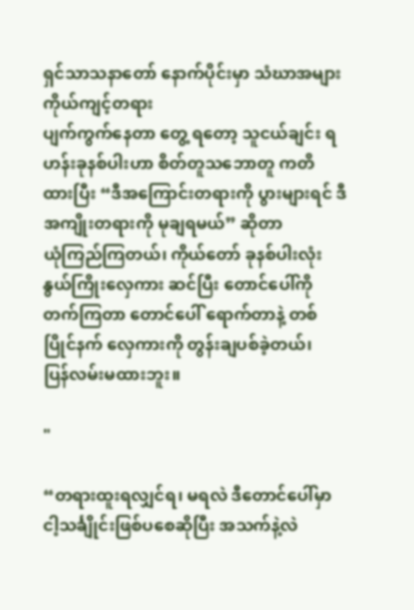ရှင်သာသနာတော် နောက်ပိုင်းမှာ သံဃာအများ ကိုယ်ကျင့်တရား
ပျက်ကွက်နေတာ တွေ့ ရတော့ သူငယ်ချင်း ရဟန်းခုနစ်ပါးဟာ စိတ်တူသဘောတူ ကတိ
ထားပြီး “ဒီအကြောင်းတရားကို ပွားများရင် ဒီအကျိုးတရားကို မုချရမယ်” ဆိုတာ
ယုံကြည်ကြတယ်၊ ကိုယ်တော် ခုနစ်ပါးလုံး နွယ်ကြိုးလှေကား ဆင်ပြီး တောင်ပေါ်ကို
တက်ကြတာ တောင်ပေါ် ရောက်တာနဲ့ တစ်ပြိုင်နက် လှေကားကို တွန်းချပစ်ခဲ့တယ်၊
ပြန်လမ်းမထားဘူး။

"

“တရားထူးရလျှင်ရ၊ မရလဲ ဒီတောင်ပေါ်မှာ ငါ့သင်္ချိုင်းဖြစ်ပစေဆိုပြီး အသက်နဲ့လဲ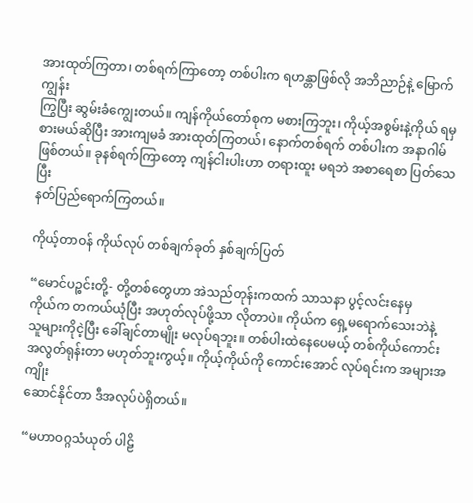အားထုတ်ကြတာ၊ တစ်ရက်ကြာတော့ တစ်ပါးက ရဟန္တာဖြစ်လို အဘိညာဉ်နဲ့ မြောက်ကျွန်း
ကြွပြီး ဆွမ်းခံကျွေးတယ်။ ကျန်ကိုယ်တော်စုက မစားကြဘူး၊ ကိုယ့်အစွမ်းနဲ့ကိုယ် ရမှ
စားမယ်ဆိုပြီး အားကျမခံ အားထုတ်ကြတယ်၊ နောက်တစ်ရက် တစ်ပါးက အနာဂါမ်
ဖြစ်တယ်။ ခုနစ်ရက်ကြာတော့ ကျန်ငါးပါးဟာ တရားထူး မရဘဲ အစာရေစာ ပြတ်သေပြီး
နတ်ပြည်ရောက်ကြတယ်။

ကိုယ့်တာဝန် ကိုယ်လုပ် တစ်ချက်ခုတ် နှစ်ချက်ပြတ်

“မောင်ပဉ္စင်းတို့- တို့တစ်တွေဟာ အဲသည်တုန်းကထက် သာသနာ ပွင့်လင်းနေမှ
ကိုယ်က တကယ်ယုံပြီး အဟုတ်လုပ်ဖို့သာ လိုတာပဲ။ ကိုယ်က ရှေ့မရောက်သေးဘဲနဲ့
သူများကိုငဲ့ပြီး ခေါ်ချင်တာမျိုး မလုပ်ရဘူး။ တစ်ပါးထဲနေပေမယ့် တစ်ကိုယ်ကောင်း
အလွတ်ရုန်းတာ မဟုတ်ဘူးကွယ့်။ ကိုယ့်ကိုယ်ကို ကောင်းအောင် လုပ်ရင်းက အများအကျိုး
ဆောင်နိုင်တာ ဒီအလုပ်ပဲရှိတယ်။

“မဟာဝဂ္ဂသံယုတ် ပါဠိ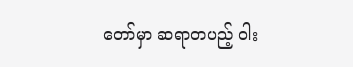တော်မှာ ဆရာတပည့် ဝါး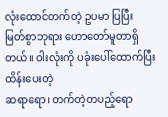လုံးထောင်တက်တဲ့ ဥပမာ ပြပြီး
မြတ်စွာဘုရား ဟောတော်မူတာရှိတယ်။ ဝါးလုံးကို ပခုံးပေါ်ထောက်ပြီး ထိန်းပေးတဲ့
ဆရာရော၊ တက်တဲ့တပည့်ရော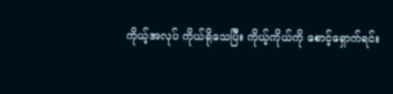ကိုယ့်အလုပ် ကိုယ်ရိုသေပြီး ကိုယ့်ကိုယ်ကို စောင့်ရှောက်ရင်း